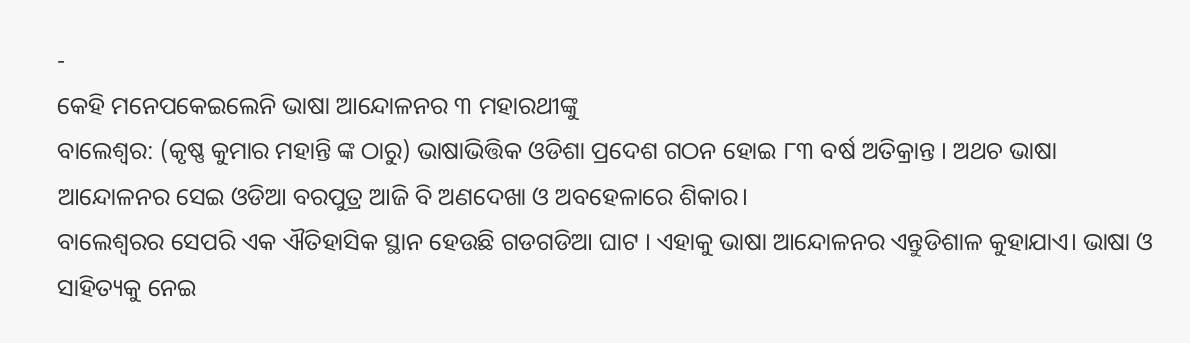-
କେହି ମନେପକେଇଲେନି ଭାଷା ଆନ୍ଦୋଳନର ୩ ମହାରଥୀଙ୍କୁ
ବାଲେଶ୍ଵର: (କୃଷ୍ଣ କୁମାର ମହାନ୍ତି ଙ୍କ ଠାରୁ) ଭାଷାଭିତ୍ତିକ ଓଡିଶା ପ୍ରଦେଶ ଗଠନ ହୋଇ ୮୩ ବର୍ଷ ଅତିକ୍ରାନ୍ତ । ଅଥଚ ଭାଷା ଆନ୍ଦୋଳନର ସେଇ ଓଡିଆ ବରପୁତ୍ର ଆଜି ବି ଅଣଦେଖା ଓ ଅବହେଳାରେ ଶିକାର।
ବାଲେଶ୍ଵରର ସେପରି ଏକ ଐତିହାସିକ ସ୍ଥାନ ହେଉଛି ଗଡଗଡିଆ ଘାଟ । ଏହାକୁ ଭାଷା ଆନ୍ଦୋଳନର ଏନ୍ତୁଡିଶାଳ କୁହାଯାଏ। ଭାଷା ଓ ସାହିତ୍ୟକୁ ନେଇ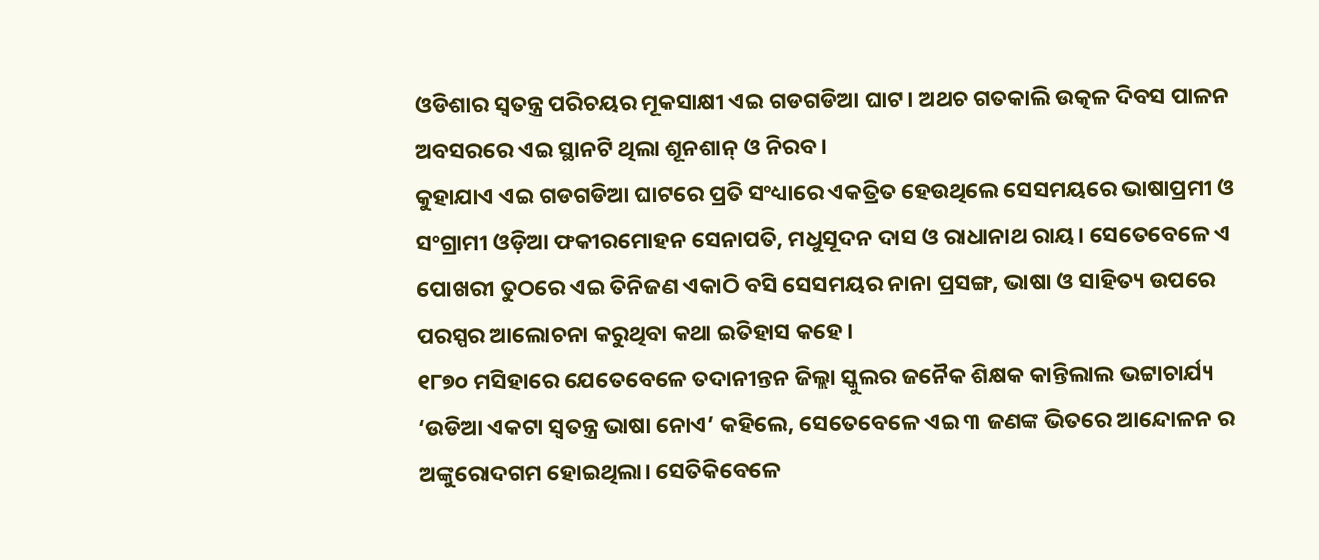ଓଡିଶାର ସ୍ଵତନ୍ତ୍ର ପରିଚୟର ମୂକସାକ୍ଷୀ ଏଇ ଗଡଗଡିଆ ଘାଟ। ଅଥଚ ଗତକାଲି ଉତ୍କଳ ଦିବସ ପାଳନ ଅବସରରେ ଏଇ ସ୍ଥାନଟି ଥିଲା ଶୂନଶାନ୍ ଓ ନିରବ।
କୁହାଯାଏ ଏଇ ଗଡଗଡିଆ ଘାଟରେ ପ୍ରତି ସଂଧ୍ୟାରେ ଏକତ୍ରିତ ହେଉଥିଲେ ସେସମୟରେ ଭାଷାପ୍ରମୀ ଓ ସଂଗ୍ରାମୀ ଓଡ଼ିଆ ଫକୀରମୋହନ ସେନାପତି, ମଧୁସୂଦନ ଦାସ ଓ ରାଧାନାଥ ରାୟ। ସେତେବେଳେ ଏ ପୋଖରୀ ତୁଠରେ ଏଇ ତିନିଜଣ ଏକାଠି ବସି ସେସମୟର ନାନା ପ୍ରସଙ୍ଗ, ଭାଷା ଓ ସାହିତ୍ୟ ଉପରେ ପରସ୍ପର ଆଲୋଚନା କରୁଥିବା କଥା ଇତିହାସ କହେ।
୧୮୭୦ ମସିହାରେ ଯେତେବେଳେ ତଦାନୀନ୍ତନ ଜିଲ୍ଲା ସ୍କୁଲର ଜନୈକ ଶିକ୍ଷକ କାନ୍ତିଲାଲ ଭଟ୍ଟାଚାର୍ଯ୍ୟ ‘ଉଡିଆ ଏକଟା ସ୍ଵତନ୍ତ୍ର ଭାଷା ନୋଏ’ କହିଲେ, ସେତେବେଳେ ଏଇ ୩ ଜଣଙ୍କ ଭିତରେ ଆନ୍ଦୋଳନ ର ଅଙ୍କୁରୋଦଗମ ହୋଇଥିଲା। ସେତିକିବେଳେ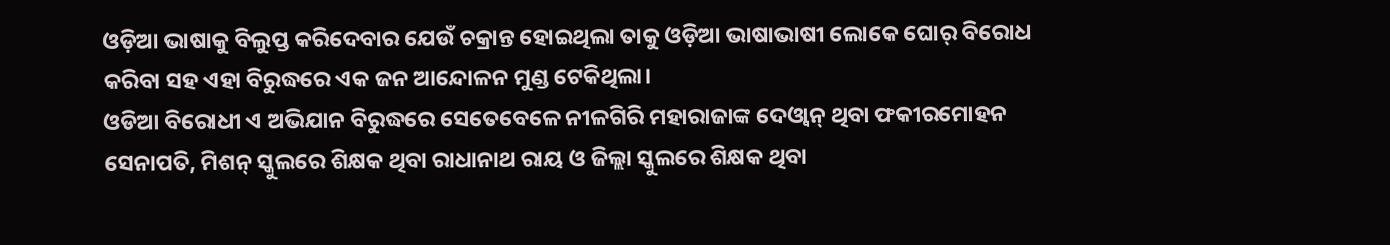ଓଡ଼ିଆ ଭାଷାକୁ ବିଲୁପ୍ତ କରିଦେବାର ଯେଉଁ ଚକ୍ରାନ୍ତ ହୋଇଥିଲା ତାକୁ ଓଡ଼ିଆ ଭାଷାଭାଷୀ ଲୋକେ ଘୋର୍ ବିରୋଧ କରିବା ସହ ଏହା ବିରୁଦ୍ଧରେ ଏକ ଜନ ଆନ୍ଦୋଳନ ମୁଣ୍ଡ ଟେକିଥିଲା।
ଓଡିଆ ବିରୋଧୀ ଏ ଅଭିଯାନ ବିରୁଦ୍ଧରେ ସେତେବେଳେ ନୀଳଗିରି ମହାରାଜାଙ୍କ ଦେଓ୍ଵାନ୍ ଥିବା ଫକୀରମୋହନ ସେନାପତି, ମିଶନ୍ ସ୍କୁଲରେ ଶିକ୍ଷକ ଥିବା ରାଧାନାଥ ରାୟ ଓ ଜିଲ୍ଲା ସ୍କୁଲରେ ଶିକ୍ଷକ ଥିବା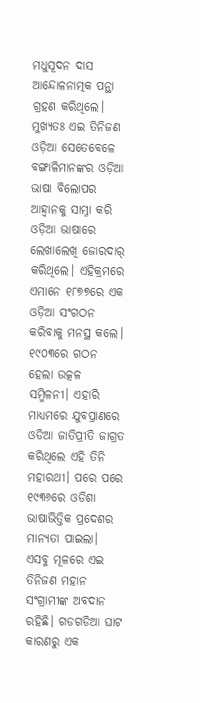ମଧୁସୂଦନ ଦାସ ଆନ୍ଦୋଳନାତ୍ମକ ପନ୍ଥା ଗ୍ରହଣ କରିଥିଲେ।
ମୁଖ୍ୟତଃ ଏଇ ତିନିଜଣ ଓଡ଼ିଆ ସେତେବେଳେ ବଙ୍ଗାଳିମାନଙ୍କର ଓଡ଼ିଆ ଭାଷା ବିଲୋପର ଆହ୍ଵାନକୁ ସାମ୍ନା କରି ଓଡ଼ିଆ ଭାଷାରେ ଲେଖାଲେଖି ଜୋରଦାର୍ କରିଥିଲେ। ଏହିକ୍ରମରେ ଏମାନେ ୧୮୭୭ରେ ଏକ ଓଡ଼ିଆ ସଂଗଠନ କରିବାକୁ ମନସ୍ଥ କଲେ। ୧୯୦୩ରେ ଗଠନ ହେଲା ଉତ୍କଳ ସମ୍ମିଳନୀ। ଏହାରି ମାଧ୍ୟମରେ ଯୁବପ୍ରାଣରେ ଓଡିଆ ଜାତିପ୍ରୀତି ଜାଗ୍ରତ କରିଥିଲେ ଏହି ତିନି ମହାରଥୀ। ପରେ ପରେ ୧୯୩୬ରେ ଓଡିଶା ଭାଷାଭିତ୍ତିକ ପ୍ରଦେଶର ମାନ୍ୟତା ପାଇଲା। ଏସବୁ ମୂଳରେ ଏଇ ତିନିଜଣ ମହାନ ସଂଗ୍ରାମୀଙ୍କ ଅବଦାନ ରହିଛି। ଗଡଗଡିଆ ଘାଟ କାରଣରୁ ଏକ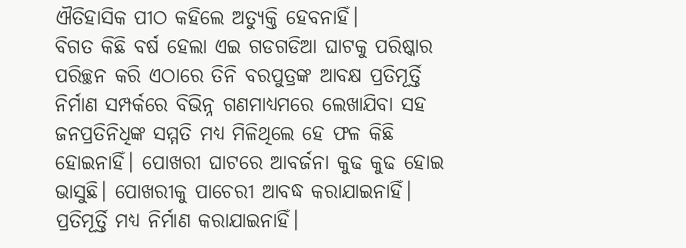ଐତିହାସିକ ପୀଠ କହିଲେ ଅତ୍ୟୁକ୍ତି ହେବନାହିଁ।
ବିଗତ କିଛି ବର୍ଷ ହେଲା ଏଇ ଗଡଗଡିଆ ଘାଟକୁ ପରିଷ୍କାର ପରିଚ୍ଛନ କରି ଏଠାରେ ତିନି ବରପୁତ୍ରଙ୍କ ଆବକ୍ଷ ପ୍ରତିମୂର୍ତ୍ତି ନିର୍ମାଣ ସମ୍ପର୍କରେ ବିଭିନ୍ନ ଗଣମାଧ୍ୟମରେ ଲେଖାଯିବା ସହ ଜନପ୍ରତିନିଧିଙ୍କ ସମ୍ମତି ମଧ୍ୟ ମିଳିଥିଲେ ହେ ଫଳ କିଛି ହୋଇନାହିଁ। ପୋଖରୀ ଘାଟରେ ଆବର୍ଜନା କୁଢ କୁଢ ହୋଇ ଭାସୁଛି। ପୋଖରୀକୁ ପାଚେରୀ ଆବଦ୍ଧ କରାଯାଇନାହିଁ। ପ୍ରତିମୂର୍ତ୍ତି ମଧ୍ୟ ନିର୍ମାଣ କରାଯାଇନାହିଁ।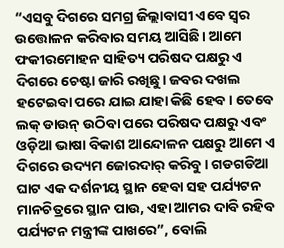“ଏସବୁ ଦିଗରେ ସମଗ୍ର ଜିଲ୍ଲାବାସୀ ଏବେ ସ୍ଵର ଉତ୍ତୋଳନ କରିବାର ସମୟ ଆସିଛି। ଆମେ ଫକୀରମୋହନ ସାହିତ୍ୟ ପରିଷଦ ପକ୍ଷରୁ ଏ ଦିଗରେ ଚେଷ୍ଟା ଜାରି ରଖିଛୁ। ଜବର ଦଖଲ ହଟେଇବା ପରେ ଯାଇ ଯାହା କିଛି ହେବ। ତେବେ ଲକ୍ ଡାଉନ୍ ଉଠିବା ପରେ ପରିଷଦ ପକ୍ଷରୁ ଏବଂ ଓଡ଼ିଆ ଭାଷା ବିକାଶ ଆନ୍ଦୋଳନ ପକ୍ଷରୁ ଆମେ ଏ ଦିଗରେ ଉଦ୍ୟମ ଜୋରଦାର୍ କରିବୁ। ଗଡଗଡିଆ ଘାଟ ଏକ ଦର୍ଶନୀୟ ସ୍ଥାନ ହେବା ସହ ପର୍ଯ୍ୟଟନ ମାନଚିତ୍ରରେ ସ୍ଥାନ ପାଉ, ଏହା ଆମର ଦାବି ରହିବ ପର୍ଯ୍ୟଟନ ମନ୍ତ୍ରୀଙ୍କ ପାଖରେ”, ବୋଲି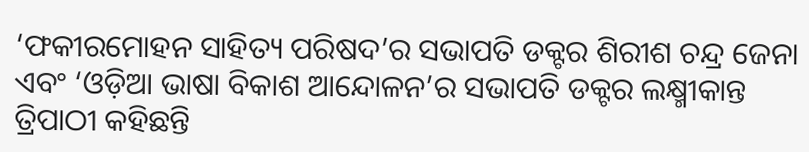‘ଫକୀରମୋହନ ସାହିତ୍ୟ ପରିଷଦ’ର ସଭାପତି ଡକ୍ଟର ଶିରୀଶ ଚନ୍ଦ୍ର ଜେନା ଏବଂ ‘ଓଡ଼ିଆ ଭାଷା ବିକାଶ ଆନ୍ଦୋଳନ’ର ସଭାପତି ଡକ୍ଟର ଲକ୍ଷ୍ମୀକାନ୍ତ ତ୍ରିପାଠୀ କହିଛନ୍ତି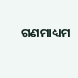ଗଣମାଧ୍ୟମ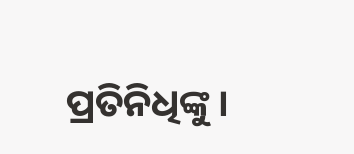ପ୍ରତିନିଧିଙ୍କୁ।